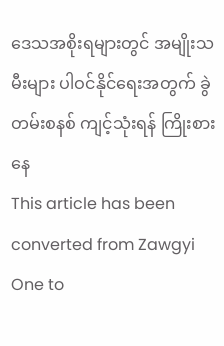ဒေသအစိုးရများတွင် အမျိုးသမီးများ ပါဝင်နိုင်ရေးအတွက် ခွဲတမ်းစနစ် ကျင့်သုံးရန် ကြိုးစားနေ
This article has been converted from Zawgyi One to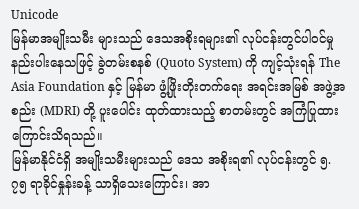Unicode
မြန်မာအမျိုးသမီး များသည် ဒေသအစိုးရများ၏ လုပ်ငန်းတွင်ပါဝင်မှု နည်းပါးနေသဖြင့် ခွဲတမ်းစနစ် (Quoto System) ကို ကျင့်သုံးရန် The Asia Foundation နှင့် မြန်မာ ဖွံ့ဖြိုးတိုးတက်ရေး အရင်းအမြစ် အဖွဲ့အစည်း (MDRI) တို့ ပူးပေါင်း ထုတ်ထားသည့် စာတမ်းတွင် အကြံပြုထားကြောင်းသိရသည်။
မြန်မာနိုင်ငံရှိ အမျိုးသမီးများသည် ဒေသ အစိုးရ၏ လုပ်ငန်းတွင် ၅. ၇၅ ရာခိုင်နှုန်းခန့် သာရှိသေးကြောင်း၊ အာ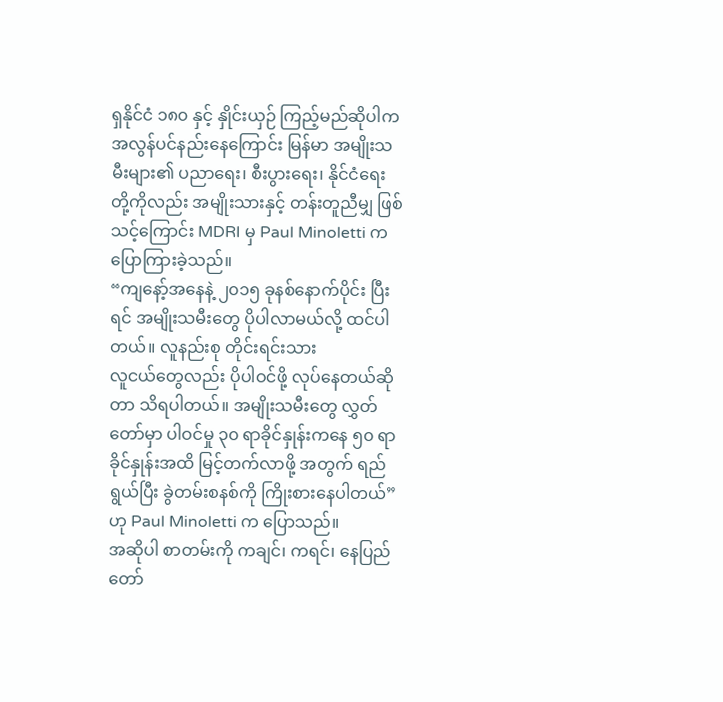ရှနိုင်ငံ ၁၈၀ နှင့် နှိုင်းယှဉ် ကြည့်မည်ဆိုပါက အလွန်ပင်နည်းနေကြောင်း မြန်မာ အမျိုးသမီးများ၏ ပညာရေး၊ စီးပွားရေး၊ နိုင်ငံရေး တို့ကိုလည်း အမျိုးသားနှင့် တန်းတူညီမျှ ဖြစ်သင့်ကြောင်း MDRI မှ Paul Minoletti ကပြောကြားခဲ့သည်။
“ကျနော့်အနေနဲ့ ၂၀၁၅ ခုနစ်နောက်ပိုင်း ပြီးရင် အမျိုးသမီးတွေ ပိုပါလာမယ်လို့ ထင်ပါတယ်။ လူနည်းစု တိုင်းရင်းသား
လူငယ်တွေလည်း ပိုပါဝင်ဖို့ လုပ်နေတယ်ဆိုတာ သိရပါတယ်။ အမျိုးသမီးတွေ လွှတ်တော်မှာ ပါဝင်မှု ၃၀ ရာခိုင်နှုန်းကနေ ၅၀ ရာခိုင်နှုန်းအထိ မြင့်တက်လာဖို့ အတွက် ရည်ရွယ်ပြီး ခွဲတမ်းစနစ်ကို ကြိုးစားနေပါတယ်” ဟု Paul Minoletti က ပြောသည်။
အဆိုပါ စာတမ်းကို ကချင်၊ ကရင်၊ နေပြည်တော်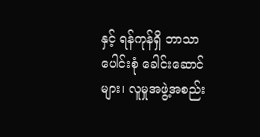နှင့် ရန်ကုန်ရှိ ဘာသာပေါင်းစုံ ခေါင်းဆောင်များ၊ လူမှုအဖွဲ့အစည်း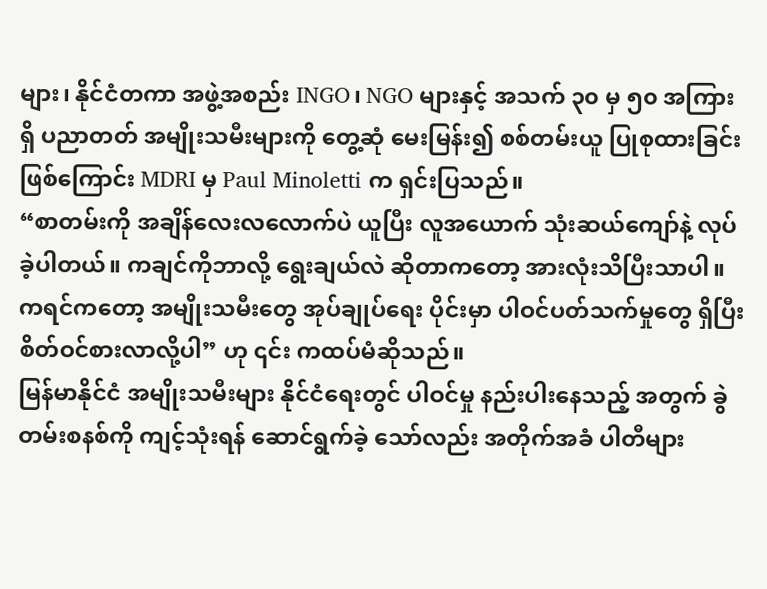များ၊ နိုင်ငံတကာ အဖွဲ့အစည်း INGO၊ NGO များနှင့် အသက် ၃၀ မှ ၅၀ အကြားရှိ ပညာတတ် အမျိုးသမီးများကို တွေ့ဆုံ မေးမြန်း၍ စစ်တမ်းယူ ပြုစုထားခြင်း ဖြစ်ကြောင်း MDRI မှ Paul Minoletti က ရှင်းပြသည်။
“စာတမ်းကို အချိန်လေးလလောက်ပဲ ယူပြီး လူအယောက် သုံးဆယ်ကျော်နဲ့ လုပ်ခဲ့ပါတယ်။ ကချင်ကိုဘာလို့ ရွေးချယ်လဲ ဆိုတာကတော့ အားလုံးသိပြီးသာပါ။ ကရင်ကတော့ အမျိုးသမီးတွေ အုပ်ချုပ်ရေး ပိုင်းမှာ ပါဝင်ပတ်သက်မှုတွေ ရှိပြီး စိတ်ဝင်စားလာလို့ပါ” ဟု ၎င်း ကထပ်မံဆိုသည်။
မြန်မာနိုင်ငံ အမျိုးသမီးများ နိုင်ငံရေးတွင် ပါဝင်မှု နည်းပါးနေသည့် အတွက် ခွဲတမ်းစနစ်ကို ကျင့်သုံးရန် ဆောင်ရွက်ခဲ့ သော်လည်း အတိုက်အခံ ပါတီများ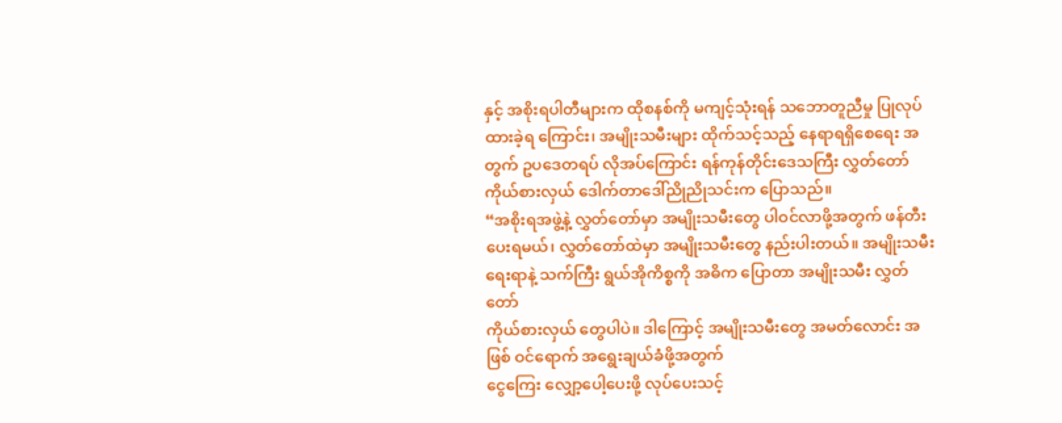နှင့် အစိုးရပါတီများက ထိုစနစ်ကို မကျင့်သုံးရန် သဘောတူညီမှု ပြုလုပ်ထားခဲ့ရ ကြောင်း၊ အမျိုးသမီးများ ထိုက်သင့်သည့် နေရာရရှိစေရေး အတွက် ဥပဒေတရပ် လိုအပ်ကြောင်း ရန်ကုန်တိုင်းဒေသကြီး လွှတ်တော် ကိုယ်စားလှယ် ဒေါက်တာဒေါ်ညိုညိုသင်းက ပြောသည်။
“အစိုးရအဖွဲ့နဲ့ လွှတ်တော်မှာ အမျိုးသမီးတွေ ပါဝင်လာဖို့အတွက် ဖန်တီးပေးရမယ်၊ လွှတ်တော်ထဲမှာ အမျိုးသမီးတွေ နည်းပါးတယ်။ အမျိုးသမီးရေးရာနဲ့ သက်ကြီး ရွယ်အိုကိစ္စကို အဓိက ပြောတာ အမျိုးသမီး လွှတ်တော်
ကိုယ်စားလှယ် တွေပါပဲ။ ဒါကြောင့် အမျိုးသမီးတွေ အမတ်လောင်း အဖြစ် ဝင်ရောက် အရွေးချယ်ခံဖို့အတွက်
ငွေကြေး လျှော့ပေါ့ပေးဖို့ လုပ်ပေးသင့်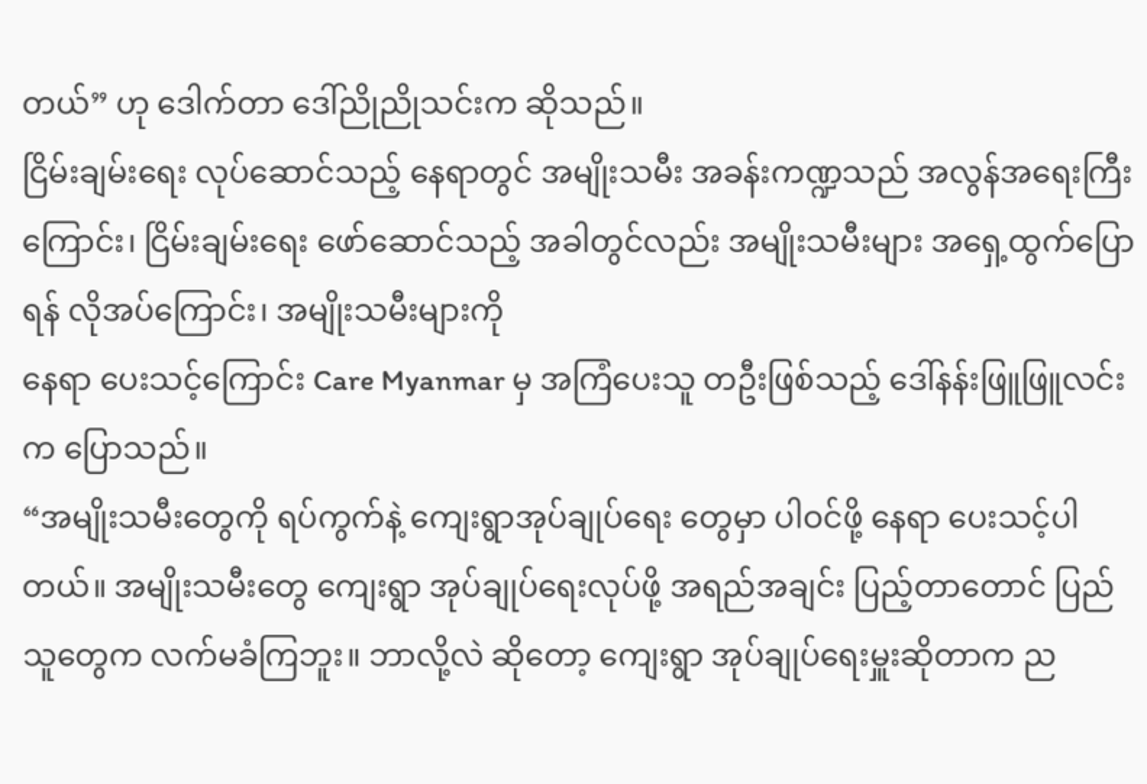တယ်” ဟု ဒေါက်တာ ဒေါ်ညိုညိုသင်းက ဆိုသည်။
ငြိမ်းချမ်းရေး လုပ်ဆောင်သည့် နေရာတွင် အမျိုးသမီး အခန်းကဏ္ဍသည် အလွန်အရေးကြီးကြောင်း၊ ငြိမ်းချမ်းရေး ဖော်ဆောင်သည့် အခါတွင်လည်း အမျိုးသမီးများ အရှေ့ထွက်ပြောရန် လိုအပ်ကြောင်း၊ အမျိုးသမီးများကို
နေရာ ပေးသင့်ကြောင်း Care Myanmar မှ အကြံပေးသူ တဦးဖြစ်သည့် ဒေါ်နန်းဖြူဖြူလင်းက ပြောသည်။
“အမျိုးသမီးတွေကို ရပ်ကွက်နဲ့ ကျေးရွာအုပ်ချုပ်ရေး တွေမှာ ပါဝင်ဖို့ နေရာ ပေးသင့်ပါတယ်။ အမျိုးသမီးတွေ ကျေးရွာ အုပ်ချုပ်ရေးလုပ်ဖို့ အရည်အချင်း ပြည့်တာတောင် ပြည်သူတွေက လက်မခံကြဘူး။ ဘာလို့လဲ ဆိုတော့ ကျေးရွာ အုပ်ချုပ်ရေးမှူးဆိုတာက ည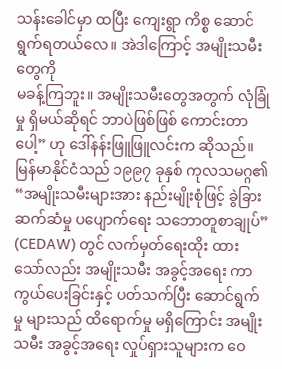သန်းခေါင်မှာ ထပြီး ကျေးရွာ ကိစ္စ ဆောင်ရွက်ရတယ်လေ။ အဲဒါကြောင့် အမျိုးသမီးတွေကို
မခန့်ကြဘူး။ အမျိုးသမီးတွေအတွက် လုံခြုံမှု ရှိမယ်ဆိုရင် ဘာပဲဖြစ်ဖြစ် ကောင်းတာပေါ့” ဟု ဒေါ်နန်းဖြူဖြူလင်းက ဆိုသည်။
မြန်မာနိုင်ငံသည် ၁၉၉၇ ခုနှစ် ကုလသမဂ္ဂ၏ “အမျိုးသမီးများအား နည်းမျိုးစုံဖြင့် ခွဲခြားဆက်ဆံမှု ပပျောက်ရေး သဘောတူစာချုပ်” (CEDAW) တွင် လက်မှတ်ရေးထိုး ထားသော်လည်း အမျိုးသမီး အခွင့်အရေး ကာကွယ်ပေးခြင်းနှင့် ပတ်သက်ပြီး ဆောင်ရွက်မှု များသည် ထိရောက်မှု မရှိကြောင်း အမျိုးသမီး အခွင့်အရေး လှုပ်ရှားသူများက ဝေ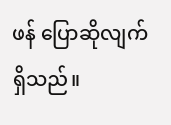ဖန် ပြောဆိုလျက် ရှိသည်။